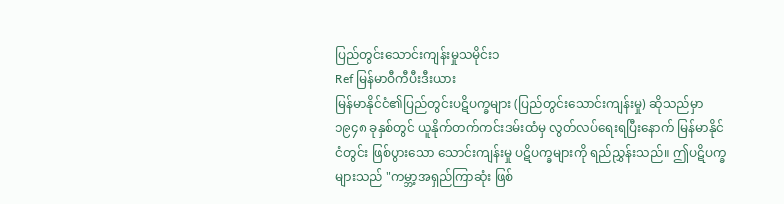ပြည်တွင်းသောင်းကျန်းမှုသမိုင်း၁
Ref မြန်မာဝီကီပီးဒီးယား
မြန်မာနိုင်ငံ၏ပြည်တွင်းပဋိပက္ခများ (ပြည်တွင်းသောင်းကျန်းမှု) ဆိုသည်မှာ ၁၉၄၈ ခုနှစ်တွင် ယူနိုက်တက်ကင်းဒမ်းထံမှ လွတ်လပ်ရေးရပြီးနောက် မြန်မာနိုင်ငံတွင်း ဖြစ်ပွားသော သောင်းကျန်းမှု ပဋိပက္ခများကို ရည်ညွှန်းသည်။ ဤပဋိပက္ခများသည် "ကမ္ဘာ့အရှည်ကြာဆုံး ဖြစ်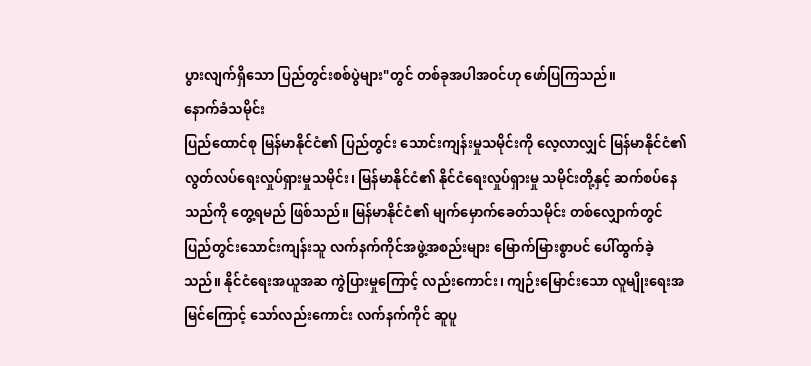ပွားလျက်ရှိသော ပြည်တွင်းစစ်ပွဲများ"တွင် တစ်ခုအပါအဝင်ဟု ဖော်ပြကြသည်။
နောက်ခံသမိုင်း
ပြည်ထောင်စု မြန်မာနိုင်ငံ၏ ပြည်တွင်း သောင်းကျန်းမှုသမိုင်းကို လေ့လာလျှင် မြန်မာနိုင်ငံ၏ လွတ်လပ်ရေးလှုပ်ရှားမှုသမိုင်း၊ မြန်မာနိုင်ငံ၏ နိုင်ငံရေးလှုပ်ရှားမှု သမိုင်းတို့နှင့် ဆက်စပ်နေသည်ကို တွေ့ရမည် ဖြစ်သည်။ မြန်မာနိုင်ငံ၏ မျက်မှောက်ခေတ်သမိုင်း တစ်လျှောက်တွင် ပြည်တွင်းသောင်းကျန်းသူ လက်နက်ကိုင်အဖွဲ့အစည်းများ မြောက်မြားစွာပင် ပေါ်ထွက်ခဲ့သည်။ နိုင်ငံရေးအယူအဆ ကွဲပြားမှုကြောင့် လည်းကောင်း၊ ကျဉ်းမြောင်းသော လူမျိုးရေးအမြင်ကြောင့် သော်လည်းကောင်း လက်နက်ကိုင် ဆူပူ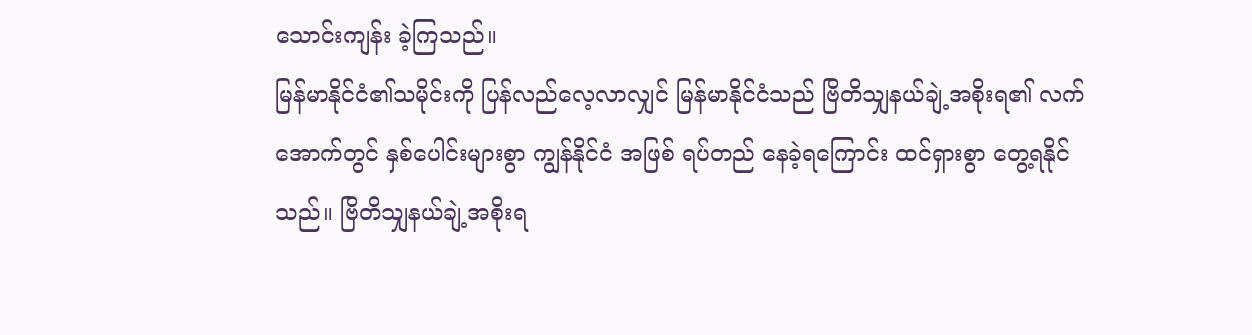သောင်းကျန်း ခဲ့ကြသည်။
မြန်မာနိုင်ငံ၏သမိုင်းကို ပြန်လည်လေ့လာလျှင် မြန်မာနိုင်ငံသည် ဗြိတိသျှနယ်ချဲ့အစိုးရ၏ လက်အောက်တွင် နှစ်ပေါင်းများစွာ ကျွန်နိုင်ငံ အဖြစ် ရပ်တည် နေခဲ့ရကြောင်း ထင်ရှားစွာ တွေ့ရနိုင်သည်။ ဗြိတိသျှနယ်ချဲ့အစိုးရ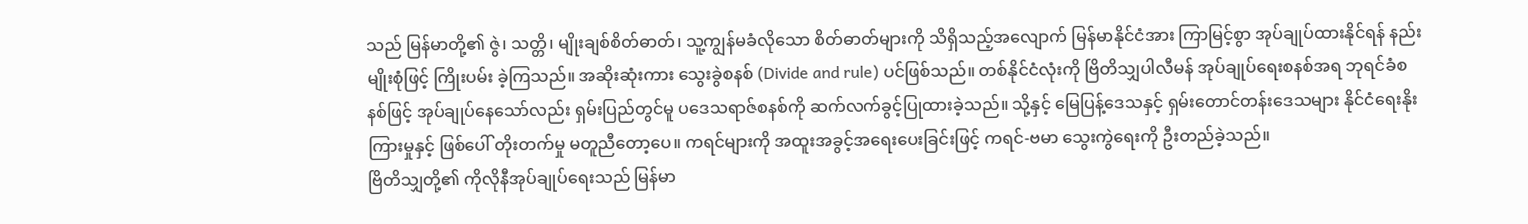သည် မြန်မာတို့၏ ဇွဲ၊ သတ္တိ၊ မျိုးချစ်စိတ်ဓာတ်၊ သူ့ကျွန်မခံလိုသော စိတ်ဓာတ်များကို သိရှိသည့်အလျောက် မြန်မာနိုင်ငံအား ကြာမြင့်စွာ အုပ်ချုပ်ထားနိုင်ရန် နည်းမျိုးစုံဖြင့် ကြိုးပမ်း ခဲ့ကြသည်။ အဆိုးဆုံးကား သွေးခွဲစနစ် (Divide and rule) ပင်ဖြစ်သည်။ တစ်နိုင်ငံလုံးကို ဗြိတိသျှပါလီမန် အုပ်ချုပ်ရေးစနစ်အရ ဘုရင်ခံစနစ်ဖြင့် အုပ်ချုပ်နေသော်လည်း ရှမ်းပြည်တွင်မူ ပဒေသရာဇ်စနစ်ကို ဆက်လက်ခွင့်ပြုထားခဲ့သည်။ သို့နှင့် မြေပြန့်ဒေသနှင့် ရှမ်းတောင်တန်းဒေသများ နိုင်ငံရေးနိုးကြားမှုနှင့် ဖြစ်ပေါ် တိုးတက်မှု မတူညီတော့ပေ။ ကရင်များကို အထူးအခွင့်အရေးပေးခြင်းဖြင့် ကရင်-ဗမာ သွေးကွဲရေးကို ဦးတည်ခဲ့သည်။
ဗြိတိသျှတို့၏ ကိုလိုနီအုပ်ချုပ်ရေးသည် မြန်မာ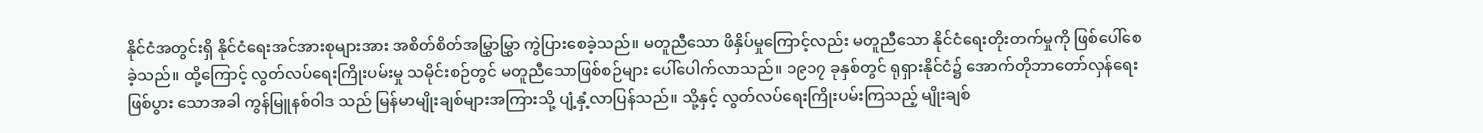နိုင်ငံအတွင်းရှိ နိုင်ငံရေးအင်အားစုများအား အစိတ်စိတ်အမြွှာမြွှာ ကွဲပြားစေခဲ့သည်။ မတူညီသော ဖိနှိပ်မှုကြောင့်လည်း မတူညီသော နိုင်ငံရေးတိုးတက်မှုကို ဖြစ်ပေါ်စေခဲ့သည်။ ထို့ကြောင့် လွတ်လပ်ရေးကြိုးပမ်းမှု သမိုင်းစဉ်တွင် မတူညီသောဖြစ်စဉ်များ ပေါ်ပေါက်လာသည်။ ၁၉၁၇ ခုနှစ်တွင် ရုရှားနိုင်ငံ၌ အောက်တိုဘာတော်လှန်ရေး ဖြစ်ပွား သောအခါ ကွန်မြူနစ်ဝါဒ သည် မြန်မာမျိုးချစ်များအကြားသို့ ပျံ့နှံ့လာပြန်သည်။ သို့နှင့် လွတ်လပ်ရေးကြိုးပမ်းကြသည့် မျိုးချစ်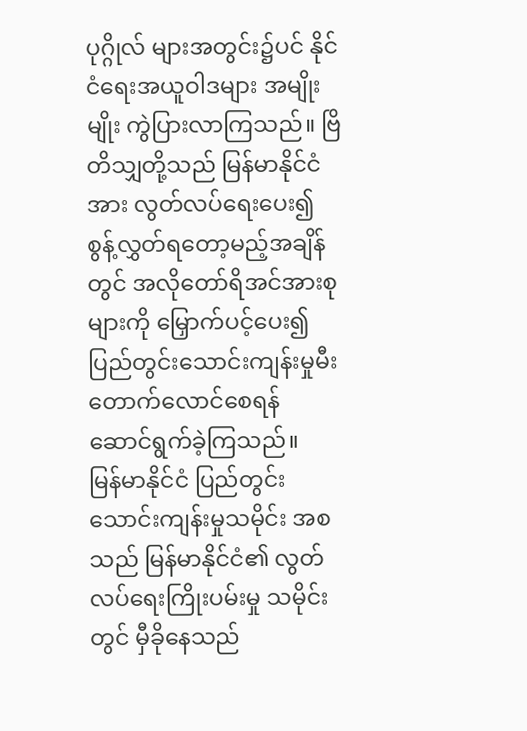ပုဂ္ဂိုလ် များအတွင်း၌ပင် နိုင်ငံရေးအယူဝါဒများ အမျိုးမျိုး ကွဲပြားလာကြသည်။ ဗြိတိသျှတို့သည် မြန်မာနိုင်ငံအား လွတ်လပ်ရေးပေး၍ စွန့်လွှတ်ရတော့မည့်အချိန်တွင် အလိုတော်ရိအင်အားစုများကို မြှောက်ပင့်ပေး၍ ပြည်တွင်းသောင်းကျန်းမှုမီးတောက်လောင်စေရန် ဆောင်ရွက်ခဲ့ကြသည်။
မြန်မာနိုင်ငံ ပြည်တွင်းသောင်းကျန်းမှုသမိုင်း အစသည် မြန်မာနိုင်ငံ၏ လွတ်လပ်ရေးကြိုးပမ်းမှု သမိုင်းတွင် မှီခိုနေသည်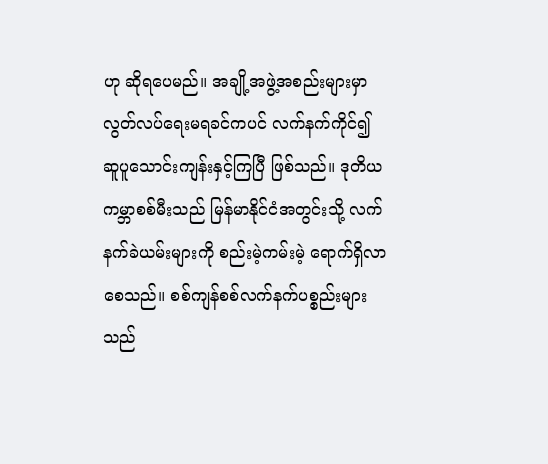ဟု ဆိုရပေမည်။ အချို့အဖွဲ့အစည်းများမှာ လွတ်လပ်ရေးမရခင်ကပင် လက်နက်ကိုင်၍ ဆူပူသောင်းကျန်းနှင့်ကြပြီ ဖြစ်သည်။ ဒုတိယကမ္ဘာစစ်မီးသည် မြန်မာနိုင်ငံအတွင်းသို့ လက်နက်ခဲယမ်းများကို စည်းမဲ့ကမ်းမဲ့ ရောက်ရှိလာစေသည်။ စစ်ကျန်စစ်လက်နက်ပစ္စည်းများသည်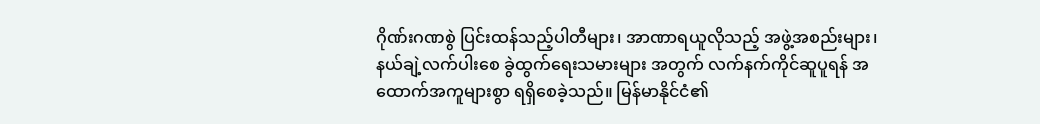ဂိုဏ်းဂဏစွဲ ပြင်းထန်သည့်ပါတီများ၊ အာဏာရယူလိုသည့် အဖွဲ့အစည်းများ၊ နယ်ချဲ့လက်ပါးစေ ခွဲထွက်ရေးသမားများ အတွက် လက်နက်ကိုင်ဆူပူရန် အထောက်အကူများစွာ ရရှိစေခဲ့သည်။ မြန်မာနိုင်ငံ၏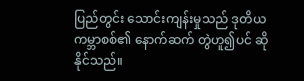ပြည်တွင်း သောင်းကျန်းမှုသည် ဒုတိယကမ္ဘာစစ်၏ နောက်ဆက် တွဲဟူ၍ပင် ဆိုနိုင်သည်။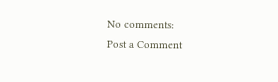No comments:
Post a Comment